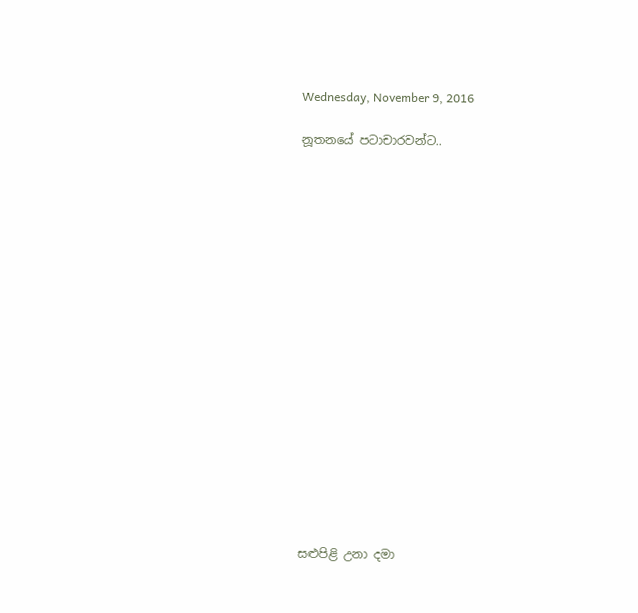Wednesday, November 9, 2016

නූතනයේ පටාචාරවන්ට..


















සළුපිළි උනා දමා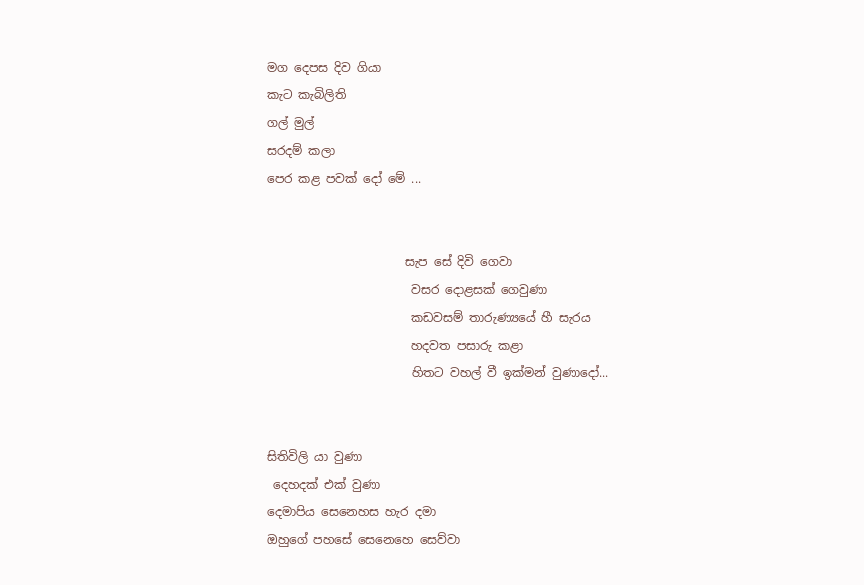මග දෙපස දිව ගියා
කැට කැබිලිති
ගල් මුල්
සරදම් කලා
පෙර කළ පවක් දෝ මේ ...


                       සැප සේ දිවි ගෙවා
                        වසර දොළසක් ගෙවුණා
                        කඩවසම් තාරුණ්‍යයේ හී සැරය
                        හදවත පසාරු කළා
                        හිතට වහල් වී ඉක්මන් වුණාදෝ...


සිතිවිලි යා වුණා
 දෙහදක් එක් වුණා
දෙමාපිය සෙනෙහස හැර දමා
ඔහුගේ පහසේ සෙනෙහෙ සෙව්වා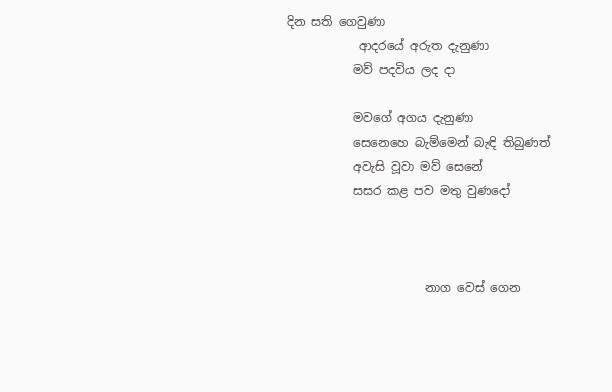දින සති ගෙවුණා
            ආදරයේ අරුත දැනුණා
           මව් පදවිය ලද දා

           මවගේ අගය දැනුණා
           සෙනෙහෙ බැම්මෙන් බැඳි තිබුණත්
           අවැසි වූවා මව් සෙනේ
           සසර කළ පව මතු වුණදෝ



                       නාග වෙස් ගෙන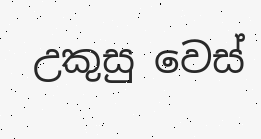උකුසු වෙස්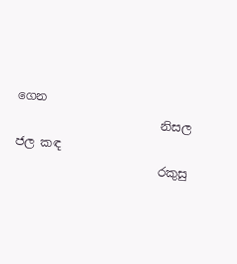ගෙන
                        නිසල ජල කඳ
                        රකුසු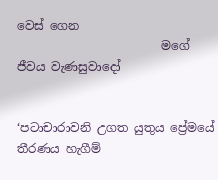වෙස් ගෙන
                        මගේ ජීවය වැණසුවාදෝ


‘පටාචාරාවනි උගත යුතුය ප්‍රේමයේ තීරණය හැගීම්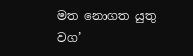මත නොගත යුතු වග’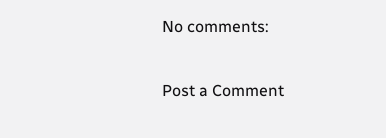No comments:

Post a Comment